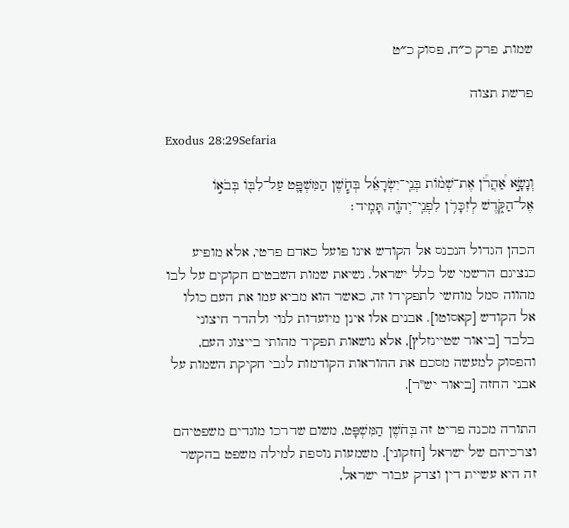שמות, פרק כ״ח, פסוק כ״ט

פרשת תצוה

Exodus 28:29Sefaria

וְנָשָׂ֣א אַ֠הֲרֹ֠ן אֶת־שְׁמ֨וֹת בְּנֵֽי־יִשְׂרָאֵ֜ל בְּחֹ֧שֶׁן הַמִּשְׁפָּ֛ט עַל־לִבּ֖וֹ בְּבֹא֣וֹ אֶל־הַקֹּ֑דֶשׁ לְזִכָּרֹ֥ן לִפְנֵֽי־יְהֹוָ֖ה תָּמִֽיד׃

הכהן הגדול הנכנס אל הקודש אינו פועל כאדם פרטי, אלא מופיע כנציגם הרשמי של כלל ישראל. נשיאת שמות השבטים חקוקים על לבו מהווה סמל מוחשי לתפקידו זה, כאשר הוא מביא עמו את העם כולו אל הקודש [קאסוטו]. אבנים אלו אינן מיועדות לנוי ולהדר חיצוני בלבד [ביאור שטיינזלץ], אלא נושאות תפקיד מהותי בייצוג העם, והפסוק למעשה מסכם את ההוראות הקודמות לגבי חקיקת השמות על אבני החזה [ביאור יש"ר].

התורה מכנה פריט זה בְּחֹשֶׁן הַמִּשְׁפָּט, משום שדרכו מוגדים משפטיהם וצרכיהם של ישראל [חזקוני]. משמעות נוספת למילה משפט בהקשר זה היא עשיית דין וצדק עבור ישראל,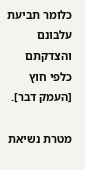כלומר תביעת עלבונם והצדקתם כלפי חוץ [העמק דבר].

מטרת נשיאת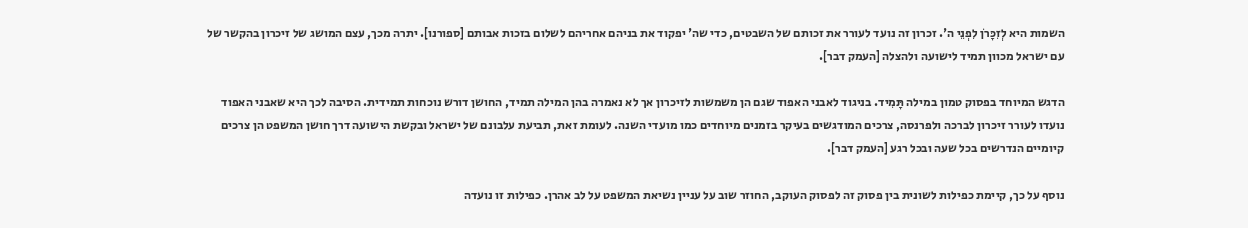השמות היא לְזִכָּרֹן לִפְנֵי ה'. זכרון זה נועד לעורר את זכותם של השבטים, כדי שה' יפקוד את בניהם אחריהם לשלום בזכות אבותם [ספורנו]. יתרה מכך, עצם המושג של זיכרון בהקשר של עם ישראל מכוון תמיד לישועה ולהצלה [העמק דבר].

הדגש המיוחד בפסוק טמון במילה תָּמִיד. בניגוד לאבני האפוד שגם הן משמשות לזיכרון אך לא נאמרה בהן המילה תמיד, החושן דורש נוכחות תמידית. הסיבה לכך היא שאבני האפוד נועדו לעורר זיכרון לברכה ולפרנסה, צרכים המודגשים בעיקר בזמנים מיוחדים כמו מועדי השנה. לעומת זאת, תביעת עלבונם של ישראל ובקשת הישועה דרך חושן המשפט הן צרכים קיומיים הנדרשים בכל שעה ובכל רגע [העמק דבר].

נוסף על כך, קיימת כפילות לשונית בין פסוק זה לפסוק העוקב, החוזר שוב על עניין נשיאת המשפט על לב אהרן. כפילות זו נועדה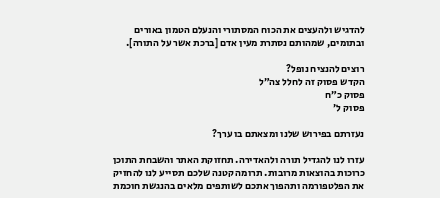להדגיש ולהעצים את הכוח המסתורי והנעלם הטמון באורים ובתומים, שמהותם נסתרת מעין אדם [ברכת אשר על התורה].

רוצים להנציח נופל?
הקדש פסוק זה לחלל צה״ל
פסוק כ״ח
פסוק ל׳

נעזרתם בפירוש שלנו ומצאתם בו ערך?

עזרו לנו להגדיל תורה ולהאדירה. תחזוקת האתר והשבחת התוכן כרוכות בהוצאות מרובות. תרומה קטנה שלכם תסייע לנו להחזיק את הפלטפורמה ותהפוך אתכם לשותפים מלאים בהנגשת חוכמת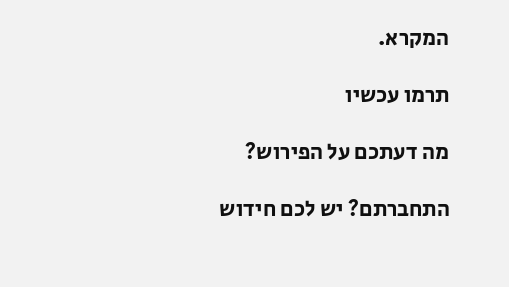המקרא.

תרמו עכשיו

מה דעתכם על הפירוש?

התחברתם? יש לכם חידוש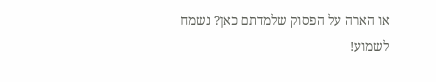או הארה על הפסוק שלמדתם כאן? נשמח לשמוע!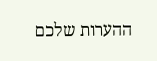ההערות שלכם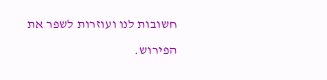חשובות לנו ועוזרות לשפר את הפירוש.